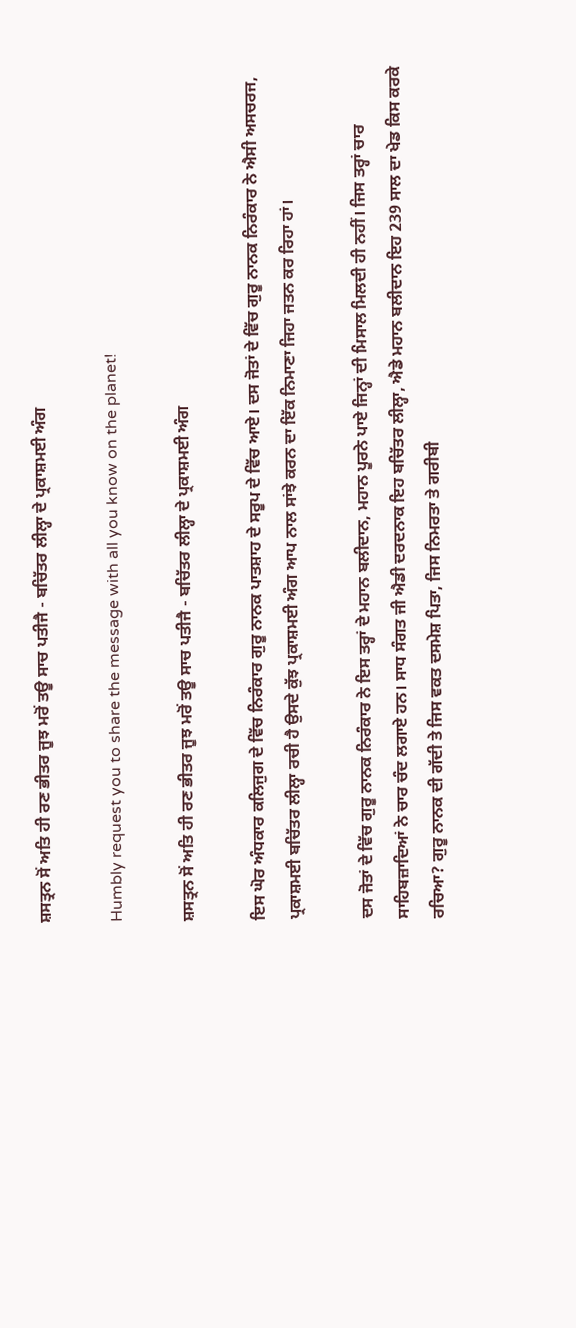ਸ਼ਸਤ੍ਰਨ ਸੋਂ ਅਤਿ ਹੀ ਰਣ ਭੀਤਰ ਜੂਝ ਮਰੋਂ ਤਊ ਸਾਚ ਪਤੀਜੈ - ਬਚਿੱਤਰ ਲੀਲ੍ਹਾ ਦੇ ਪ੍ਰਕਾਸ਼ਮਈ ਅੰਗ

Humbly request you to share the message with all you know on the planet!

ਸ਼ਸਤ੍ਰਨ ਸੋਂ ਅਤਿ ਹੀ ਰਣ ਭੀਤਰ ਜੂਝ ਮਰੋਂ ਤਊ ਸਾਚ ਪਤੀਜੈ - ਬਚਿੱਤਰ ਲੀਲ੍ਹਾ ਦੇ ਪ੍ਰਕਾਸ਼ਮਈ ਅੰਗ

ਇਸ ਘੋਰ ਅੰਧਕਾਰ ਕਲਿਜੁਗ ਦੇ ਵਿੱਚ ਨਿਰੰਕਾਰ ਗੁਰੂ ਨਾਨਕ ਪਾਤਸ਼ਾਹ ਦੇ ਸਰੂਪ ਦੇ ਵਿੱਚ ਆਏ। ਦਸ ਜੋਤਾਂ ਦੇ ਵਿੱਚ ਗੁਰੂ ਨਾਨਕ ਨਿਰੰਕਾਰ ਨੇ ਐਸੀ ਅਸਚਰਜ, ਪ੍ਰਕਾਸ਼ਮਈ ਬਚਿੱਤਰ ਲੀਲ੍ਹਾ ਰਚੀ ਹੈ ਉਸਦੇ ਕੁੱਝ ਪ੍ਰਕਾਸ਼ਮਈ ਅੰਗ ਆਪ ਨਾਲ ਸਾਂਝੇ ਕਰਨ ਦਾ ਇੱਕ ਨਿਮਾਣਾ ਜਿਹਾ ਜਤਨ ਕਰ ਰਿਹਾ ਹਾਂ।

ਦਸ ਜੋਤਾਂ ਦੇ ਵਿੱਚ ਗੁਰੂ ਨਾਨਕ ਨਿਰੰਕਾਰ ਨੇ ਇਸ ਤਰ੍ਹਾਂ ਦੇ ਮਹਾਨ ਬਲੀਦਾਨ, ਮਹਾਨ ਪੂਰਨੇ ਪਾਏ ਜਿਨ੍ਹਾਂ ਦੀ ਮਿਸਾਲ ਮਿਲਦੀ ਹੀ ਨਹੀਂ। ਜਿਸ ਤਰ੍ਹਾਂ ਚਾਰ ਸਾਹਿਬਜ਼ਾਦਿਆਂ ਨੇ ਚਾਰ ਚੰਦ ਲਗਾਏ ਹਨ। ਸਾਧ ਸੰਗਤ ਜੀ ਐਡੀ ਦਰਦਨਾਕ ਇਹ ਬਚਿੱਤਰ ਲੀਲ੍ਹਾ, ਐਡੇ ਮਹਾਨ ਬਲੀਦਾਨ ਇਹ 239 ਸਾਲ ਦਾ ਖੇਡ ਕਿਸ ਕਰਕੇ ਰਚਿਆ? ਗੁਰੂ ਨਾਨਕ ਦੀ ਗੱਦੀ ਤੇ ਜਿਸ ਵਕਤ ਦਸਮੇਸ਼ ਪਿਤਾ, ਜਿਸ ਨਿਮਰਤਾ ਤੇ ਗਰੀਬੀ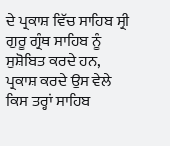ਦੇ ਪ੍ਰਕਾਸ਼ ਵਿੱਚ ਸਾਹਿਬ ਸ੍ਰੀ ਗੁਰੂ ਗ੍ਰੰਥ ਸਾਹਿਬ ਨੂੰ ਸੁਸ਼ੋਬਿਤ ਕਰਦੇ ਹਨ, ਪ੍ਰਕਾਸ਼ ਕਰਦੇ ਉਸ ਵੇਲੇ ਕਿਸ ਤਰ੍ਹਾਂ ਸਾਹਿਬ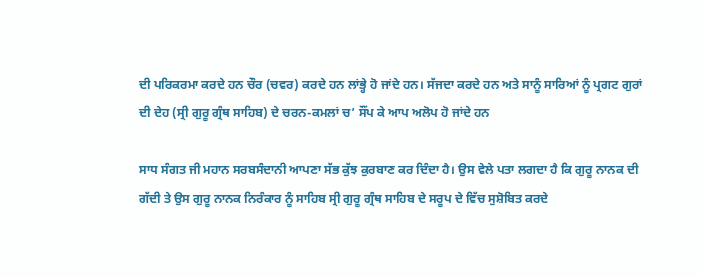ਦੀ ਪਰਿਕਰਮਾ ਕਰਦੇ ਹਨ ਚੌਰ (ਚਵਰ) ਕਰਦੇ ਹਨ ਲਾਂਭ੍ਹੇ ਹੋ ਜਾਂਦੇ ਹਨ। ਸੱਜਦਾ ਕਰਦੇ ਹਨ ਅਤੇ ਸਾਨੂੰ ਸਾਰਿਆਂ ਨੂੰ ਪ੍ਰਗਟ ਗੁਰਾਂ ਦੀ ਦੇਹ (ਸ੍ਰੀ ਗੁਰੂ ਗ੍ਰੰਥ ਸਾਹਿਬ) ਦੇ ਚਰਨ-ਕਮਲਾਂ ਚ’ ਸੌਂਪ ਕੇ ਆਪ ਅਲੋਪ ਹੋ ਜਾਂਦੇ ਹਨ

ਸਾਧ ਸੰਗਤ ਜੀ ਮਹਾਨ ਸਰਬਸੰਦਾਨੀ ਆਪਣਾ ਸੱਭ ਕੁੱਝ ਕੁਰਬਾਣ ਕਰ ਦਿੰਦਾ ਹੈ। ਉਸ ਵੇਲੇ ਪਤਾ ਲਗਦਾ ਹੈ ਕਿ ਗੁਰੂ ਨਾਨਕ ਦੀ ਗੱਦੀ ਤੇ ਉਸ ਗੁਰੂ ਨਾਨਕ ਨਿਰੰਕਾਰ ਨੂੰ ਸਾਹਿਬ ਸ੍ਰੀ ਗੁਰੂ ਗ੍ਰੰਥ ਸਾਹਿਬ ਦੇ ਸਰੂਪ ਦੇ ਵਿੱਚ ਸੁਸ਼ੋਬਿਤ ਕਰਦੇ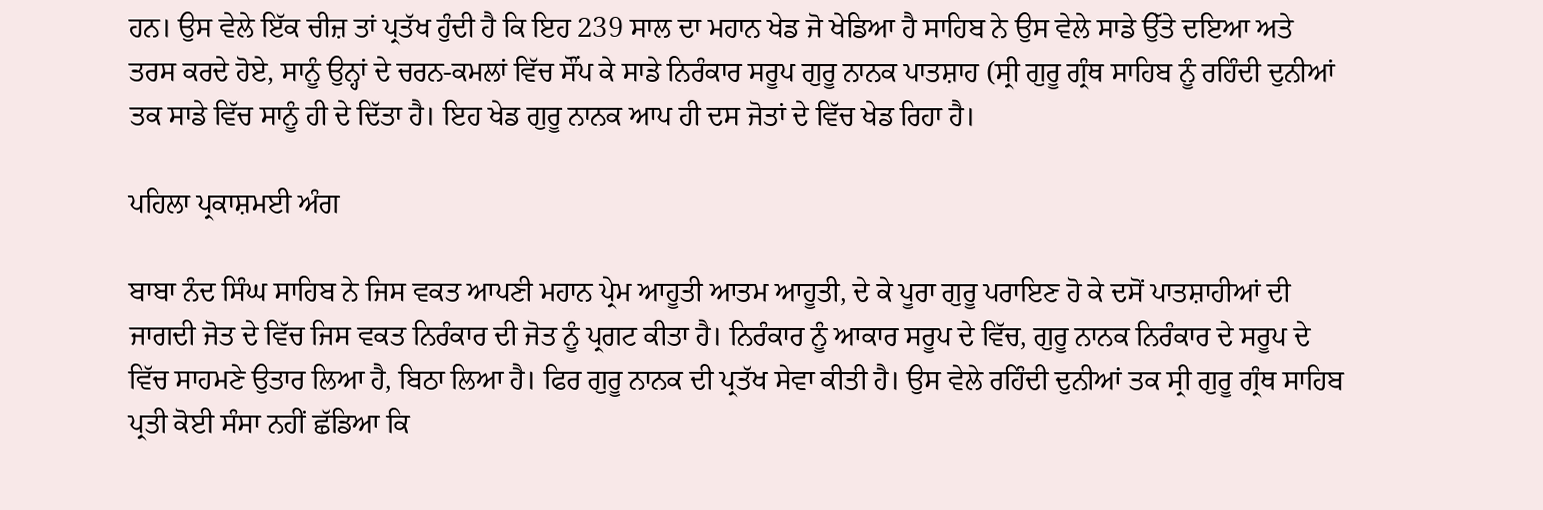ਹਨ। ਉਸ ਵੇਲੇ ਇੱਕ ਚੀਜ਼ ਤਾਂ ਪ੍ਰਤੱਖ ਹੁੰਦੀ ਹੈ ਕਿ ਇਹ 239 ਸਾਲ ਦਾ ਮਹਾਨ ਖੇਡ ਜੋ ਖੇਡਿਆ ਹੈ ਸਾਹਿਬ ਨੇ ਉਸ ਵੇਲੇ ਸਾਡੇ ਉੱਤੇ ਦਇਆ ਅਤੇ ਤਰਸ ਕਰਦੇ ਹੋਏ, ਸਾਨੂੰ ਉਨ੍ਹਾਂ ਦੇ ਚਰਨ-ਕਮਲਾਂ ਵਿੱਚ ਸੌਂਪ ਕੇ ਸਾਡੇ ਨਿਰੰਕਾਰ ਸਰੂਪ ਗੁਰੂ ਨਾਨਕ ਪਾਤਸ਼ਾਹ (ਸ੍ਰੀ ਗੁਰੂ ਗ੍ਰੰਥ ਸਾਹਿਬ ਨੂੰ ਰਹਿੰਦੀ ਦੁਨੀਆਂ ਤਕ ਸਾਡੇ ਵਿੱਚ ਸਾਨੂੰ ਹੀ ਦੇ ਦਿੱਤਾ ਹੈ। ਇਹ ਖੇਡ ਗੁਰੂ ਨਾਨਕ ਆਪ ਹੀ ਦਸ ਜੋਤਾਂ ਦੇ ਵਿੱਚ ਖੇਡ ਰਿਹਾ ਹੈ।

ਪਹਿਲਾ ਪ੍ਰਕਾਸ਼ਮਈ ਅੰਗ

ਬਾਬਾ ਨੰਦ ਸਿੰਘ ਸਾਹਿਬ ਨੇ ਜਿਸ ਵਕਤ ਆਪਣੀ ਮਹਾਨ ਪ੍ਰੇਮ ਆਹੂਤੀ ਆਤਮ ਆਹੂਤੀ, ਦੇ ਕੇ ਪੂਰਾ ਗੁਰੂ ਪਰਾਇਣ ਹੋ ਕੇ ਦਸੋਂ ਪਾਤਸ਼ਾਹੀਆਂ ਦੀ ਜਾਗਦੀ ਜੋਤ ਦੇ ਵਿੱਚ ਜਿਸ ਵਕਤ ਨਿਰੰਕਾਰ ਦੀ ਜੋਤ ਨੂੰ ਪ੍ਰਗਟ ਕੀਤਾ ਹੈ। ਨਿਰੰਕਾਰ ਨੂੰ ਆਕਾਰ ਸਰੂਪ ਦੇ ਵਿੱਚ, ਗੁਰੂ ਨਾਨਕ ਨਿਰੰਕਾਰ ਦੇ ਸਰੂਪ ਦੇ ਵਿੱਚ ਸਾਹਮਣੇ ਉਤਾਰ ਲਿਆ ਹੈ, ਬਿਠਾ ਲਿਆ ਹੈ। ਫਿਰ ਗੁਰੂ ਨਾਨਕ ਦੀ ਪ੍ਰਤੱਖ ਸੇਵਾ ਕੀਤੀ ਹੈ। ਉਸ ਵੇਲੇ ਰਹਿੰਦੀ ਦੁਨੀਆਂ ਤਕ ਸ੍ਰੀ ਗੁਰੂ ਗ੍ਰੰਥ ਸਾਹਿਬ ਪ੍ਰਤੀ ਕੋਈ ਸੰਸਾ ਨਹੀਂ ਛੱਡਿਆ ਕਿ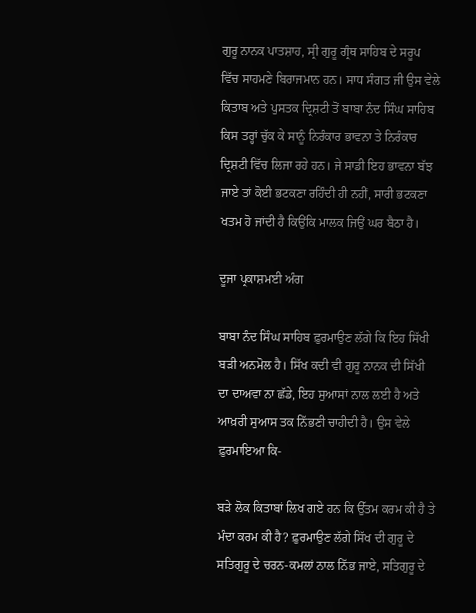ਗੁਰੂ ਨਾਨਕ ਪਾਤਸ਼ਾਹ, ਸ੍ਰੀ ਗੁਰੂ ਗ੍ਰੰਥ ਸਾਹਿਬ ਦੇ ਸਰੂਪ ਵਿੱਚ ਸਾਹਮਣੇ ਬਿਰਾਜਮਾਨ ਹਨ। ਸਾਧ ਸੰਗਤ ਜੀ ਉਸ ਵੇਲੇ ਕਿਤਾਬ ਅਤੇ ਪੁਸਤਕ ਦ੍ਰਿਸ਼ਟੀ ਤੋਂ ਬਾਬਾ ਨੰਦ ਸਿੰਘ ਸਾਹਿਬ ਕਿਸ ਤਰ੍ਹਾਂ ਚੁੱਕ ਕੇ ਸਾਨੂੰ ਨਿਰੰਕਾਰ ਭਾਵਨਾ ਤੇ ਨਿਰੰਕਾਰ ਦ੍ਰਿਸ਼ਟੀ ਵਿੱਚ ਲਿਜਾ ਰਹੇ ਹਨ। ਜੇ ਸਾਡੀ ਇਹ ਭਾਵਨਾ ਬੱਝ ਜਾਏ ਤਾਂ ਕੋਈ ਭਟਕਣਾ ਰਹਿੰਦੀ ਹੀ ਨਹੀਂ, ਸਾਰੀ ਭਟਕਣਾ ਖਤਮ ਹੋ ਜਾਂਦੀ ਹੈ ਕਿਉਂਕਿ ਮਾਲਕ ਜਿਉਂ ਘਰ ਬੈਠਾ ਹੈ।

ਦੂਜਾ ਪ੍ਰਕਾਸ਼ਮਈ ਅੰਗ

ਬਾਬਾ ਨੰਦ ਸਿੰਘ ਸਾਹਿਬ ਫ਼ੁਰਮਾਉਣ ਲੱਗੇ ਕਿ ਇਹ ਸਿੱਖੀ ਬੜੀ ਅਨਮੋਲ ਹੈ। ਸਿੱਖ ਕਦੀ ਵੀ ਗੁਰੂ ਨਾਨਕ ਦੀ ਸਿੱਖੀ ਦਾ ਦਾਅਵਾ ਨਾ ਛੱਡੇ, ਇਹ ਸੁਆਸਾਂ ਨਾਲ ਲਈ ਹੈ ਅਤੇ ਆਖ਼ਰੀ ਸੁਆਸ ਤਕ ਨਿੱਭਣੀ ਚਾਹੀਦੀ ਹੈ। ਉਸ ਵੇਲੇ ਫ਼ੁਰਮਾਇਆ ਕਿ-

ਬੜੇ ਲੋਕ ਕਿਤਾਬਾਂ ਲਿਖ ਗਏ ਹਨ ਕਿ ਉੱਤਮ ਕਰਮ ਕੀ ਹੈ ਤੇ ਮੰਦਾ ਕਰਮ ਕੀ ਹੈ? ਫ਼ੁਰਮਾਉਣ ਲੱਗੇ ਸਿੱਖ ਦੀ ਗੁਰੂ ਦੇ ਸਤਿਗੁਰੂ ਦੇ ਚਰਨ-ਕਮਲਾਂ ਨਾਲ ਨਿੱਭ ਜਾਏ, ਸਤਿਗੁਰੂ ਦੇ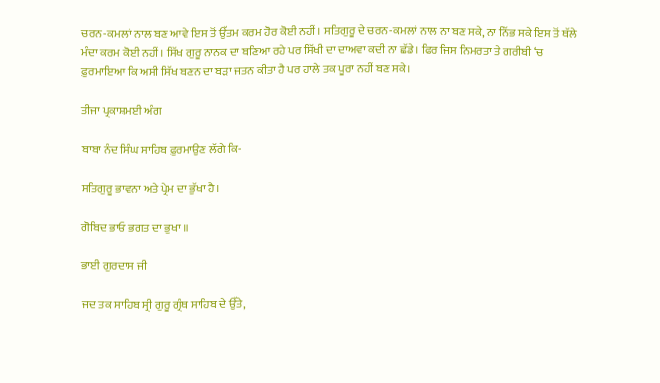ਚਰਨ-ਕਮਲਾਂ ਨਾਲ ਬਣ ਆਵੇ ਇਸ ਤੋਂ ਉੱਤਮ ਕਰਮ ਹੋਰ ਕੋਈ ਨਹੀਂ। ਸਤਿਗੁਰੂ ਦੇ ਚਰਨ-ਕਮਲਾਂ ਨਾਲ ਨਾ ਬਣ ਸਕੇ, ਨਾ ਨਿੱਭ ਸਕੇ ਇਸ ਤੋਂ ਥੱਲੇ ਮੰਦਾ ਕਰਮ ਕੋਈ ਨਹੀਂ। ਸਿੱਖ ਗੁਰੂ ਨਾਨਕ ਦਾ ਬਣਿਆ ਰਹੇ ਪਰ ਸਿੱਖੀ ਦਾ ਦਾਅਵਾ ਕਦੀ ਨਾ ਛੱਡੇ। ਫਿਰ ਜਿਸ ਨਿਮਰਤਾ ਤੇ ਗਰੀਬੀ ‘ਚ ਫ਼ੁਰਮਾਇਆ ਕਿ ਅਸੀ ਸਿੱਖ ਬਣਨ ਦਾ ਬੜਾ ਜਤਨ ਕੀਤਾ ਹੈ ਪਰ ਹਾਲੇ ਤਕ ਪੂਰਾ ਨਹੀਂ ਬਣ ਸਕੇ।

ਤੀਜਾ ਪ੍ਰਕਾਸ਼ਮਈ ਅੰਗ

ਬਾਬਾ ਨੰਦ ਸਿੰਘ ਸਾਹਿਬ ਫ਼ੁਰਮਾਉਣ ਲੱਗੇ ਕਿ-

ਸਤਿਗੁਰੂ ਭਾਵਨਾ ਅਤੇ ਪ੍ਰੇਮ ਦਾ ਭੁੱਖਾ ਹੈ।

ਗੋਬਿਦ ਭਾਓ ਭਗਤ ਦਾ ਭੁਖਾ ॥

ਭਾਈ ਗੁਰਦਾਸ ਜੀ

ਜਦ ਤਕ ਸਾਹਿਬ ਸ੍ਰੀ ਗੁਰੂ ਗ੍ਰੰਥ ਸਾਹਿਬ ਦੇ ਉੱਤੇ,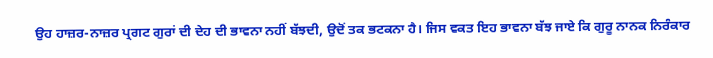ਉਹ ਹਾਜ਼ਰ-ਨਾਜ਼ਰ ਪ੍ਰਗਟ ਗੁਰਾਂ ਦੀ ਦੇਹ ਦੀ ਭਾਵਨਾ ਨਹੀਂ ਬੱਝਦੀ, ਉਦੋਂ ਤਕ ਭਟਕਨਾ ਹੈ। ਜਿਸ ਵਕਤ ਇਹ ਭਾਵਨਾ ਬੱਝ ਜਾਏ ਕਿ ਗੁਰੂ ਨਾਨਕ ਨਿਰੰਕਾਰ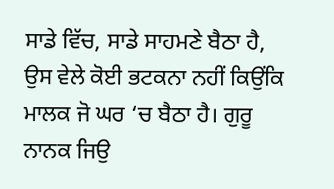ਸਾਡੇ ਵਿੱਚ, ਸਾਡੇ ਸਾਹਮਣੇ ਬੈਠਾ ਹੈ, ਉਸ ਵੇਲੇ ਕੋਈ ਭਟਕਨਾ ਨਹੀਂ ਕਿਉਂਕਿ ਮਾਲਕ ਜੋ ਘਰ ‘ਚ ਬੈਠਾ ਹੈ। ਗੁਰੂ ਨਾਨਕ ਜਿਉ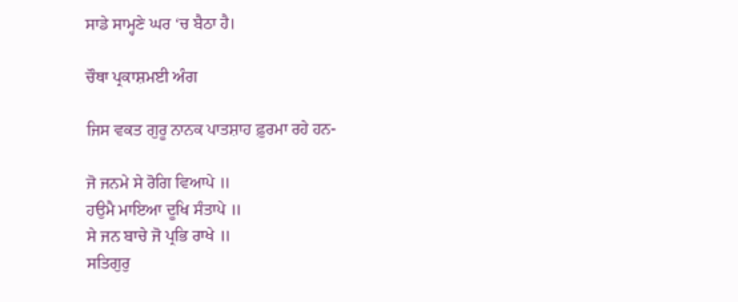ਸਾਡੇ ਸਾਮ੍ਹਣੇ ਘਰ ‘ਚ ਬੈਠਾ ਹੈ।

ਚੌਥਾ ਪ੍ਰਕਾਸ਼ਮਈ ਅੰਗ

ਜਿਸ ਵਕਤ ਗੁਰੂ ਨਾਨਕ ਪਾਤਸ਼ਾਹ ਫ਼ੁਰਮਾ ਰਹੇ ਹਨ-

ਜੋ ਜਨਮੇ ਸੇ ਰੋਗਿ ਵਿਆਪੇ ॥
ਹਉਮੈ ਮਾਇਆ ਦੂਖਿ ਸੰਤਾਪੇ ॥
ਸੇ ਜਨ ਬਾਚੇ ਜੋ ਪ੍ਰਭਿ ਰਾਖੇ ॥
ਸਤਿਗੁਰੁ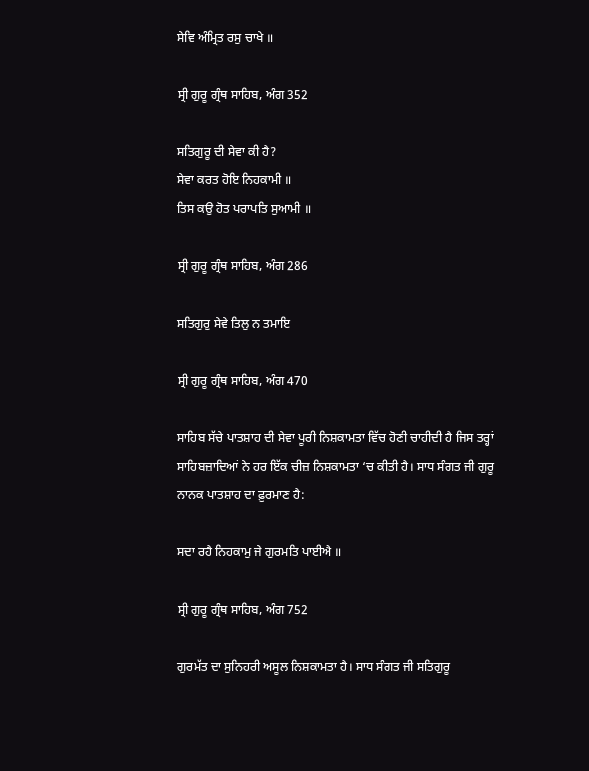ਸੇਵਿ ਅੰਮ੍ਰਿਤ ਰਸੁ ਚਾਖੇ ॥

ਸ੍ਰੀ ਗੁਰੂ ਗ੍ਰੰਥ ਸਾਹਿਬ, ਅੰਗ 352

ਸਤਿਗੁਰੂ ਦੀ ਸੇਵਾ ਕੀ ਹੈ?
ਸੇਵਾ ਕਰਤ ਹੋਇ ਨਿਹਕਾਮੀ ॥
ਤਿਸ ਕਉ ਹੋਤ ਪਰਾਪਤਿ ਸੁਆਮੀ ॥

ਸ੍ਰੀ ਗੁਰੂ ਗ੍ਰੰਥ ਸਾਹਿਬ, ਅੰਗ 286

ਸਤਿਗੁਰੁ ਸੇਵੇ ਤਿਲੁ ਨ ਤਮਾਇ

ਸ੍ਰੀ ਗੁਰੂ ਗ੍ਰੰਥ ਸਾਹਿਬ, ਅੰਗ 470

ਸਾਹਿਬ ਸੱਚੇ ਪਾਤਸ਼ਾਹ ਦੀ ਸੇਵਾ ਪੂਰੀ ਨਿਸ਼ਕਾਮਤਾ ਵਿੱਚ ਹੋਣੀ ਚਾਹੀਦੀ ਹੈ ਜਿਸ ਤਰ੍ਹਾਂ ਸਾਹਿਬਜ਼ਾਦਿਆਂ ਨੇ ਹਰ ਇੱਕ ਚੀਜ਼ ਨਿਸ਼ਕਾਮਤਾ ‘ਚ ਕੀਤੀ ਹੈ। ਸਾਧ ਸੰਗਤ ਜੀ ਗੁਰੂ ਨਾਨਕ ਪਾਤਸ਼ਾਹ ਦਾ ਫ਼ੁਰਮਾਣ ਹੈ:

ਸਦਾ ਰਹੈ ਨਿਹਕਾਮੁ ਜੇ ਗੁਰਮਤਿ ਪਾਈਐ ॥

ਸ੍ਰੀ ਗੁਰੂ ਗ੍ਰੰਥ ਸਾਹਿਬ, ਅੰਗ 752

ਗੁਰਮੱਤ ਦਾ ਸੁਨਿਹਰੀ ਅਸੂਲ ਨਿਸ਼ਕਾਮਤਾ ਹੈ। ਸਾਧ ਸੰਗਤ ਜੀ ਸਤਿਗੁਰੂ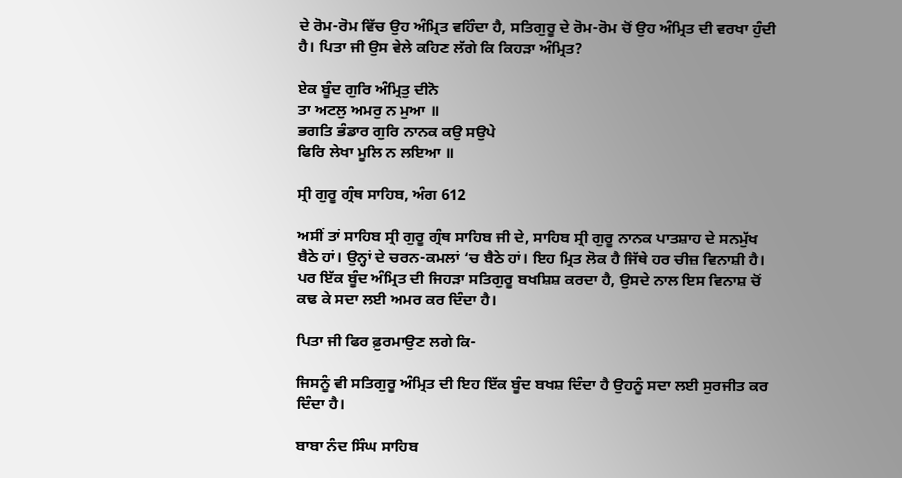ਦੇ ਰੋਮ-ਰੋਮ ਵਿੱਚ ਉਹ ਅੰਮ੍ਰਿਤ ਵਹਿੰਦਾ ਹੈ, ਸਤਿਗੁਰੂ ਦੇ ਰੋਮ-ਰੋਮ ਚੋਂ ਉਹ ਅੰਮ੍ਰਿਤ ਦੀ ਵਰਖਾ ਹੁੰਦੀ ਹੈ। ਪਿਤਾ ਜੀ ਉਸ ਵੇਲੇ ਕਹਿਣ ਲੱਗੇ ਕਿ ਕਿਹੜਾ ਅੰਮ੍ਰਿਤ?

ਏਕ ਬੂੰਦ ਗੁਰਿ ਅੰਮ੍ਰਿਤੁ ਦੀਨੋ
ਤਾ ਅਟਲੁ ਅਮਰੁ ਨ ਮੁਆ ॥
ਭਗਤਿ ਭੰਡਾਰ ਗੁਰਿ ਨਾਨਕ ਕਉ ਸਉਪੇ
ਫਿਰਿ ਲੇਖਾ ਮੂਲਿ ਨ ਲਇਆ ॥

ਸ੍ਰੀ ਗੁਰੂ ਗ੍ਰੰਥ ਸਾਹਿਬ, ਅੰਗ 612

ਅਸੀਂ ਤਾਂ ਸਾਹਿਬ ਸ੍ਰੀ ਗੁਰੂ ਗ੍ਰੰਥ ਸਾਹਿਬ ਜੀ ਦੇ, ਸਾਹਿਬ ਸ੍ਰੀ ਗੁਰੂ ਨਾਨਕ ਪਾਤਸ਼ਾਹ ਦੇ ਸਨਮੁੱਖ ਬੈਠੇ ਹਾਂ। ਉਨ੍ਹਾਂ ਦੇ ਚਰਨ-ਕਮਲਾਂ ‘ਚ ਬੈਠੇ ਹਾਂ। ਇਹ ਮ੍ਰਿਤ ਲੋਕ ਹੈ ਜਿੱਥੇ ਹਰ ਚੀਜ਼ ਵਿਨਾਸ਼ੀ ਹੈ। ਪਰ ਇੱਕ ਬੂੰਦ ਅੰਮ੍ਰਿਤ ਦੀ ਜਿਹੜਾ ਸਤਿਗੁਰੂ ਬਖਸ਼ਿਸ਼ ਕਰਦਾ ਹੈ, ਉਸਦੇ ਨਾਲ ਇਸ ਵਿਨਾਸ਼ ਚੋਂ ਕਢ ਕੇ ਸਦਾ ਲਈ ਅਮਰ ਕਰ ਦਿੰਦਾ ਹੈ।

ਪਿਤਾ ਜੀ ਫਿਰ ਫ਼ੁਰਮਾਉਣ ਲਗੇ ਕਿ-

ਜਿਸਨੂੰ ਵੀ ਸਤਿਗੁਰੂ ਅੰਮ੍ਰਿਤ ਦੀ ਇਹ ਇੱਕ ਬੂੰਦ ਬਖਸ਼ ਦਿੰਦਾ ਹੈ ਉਹਨੂੰ ਸਦਾ ਲਈ ਸੁਰਜੀਤ ਕਰ ਦਿੰਦਾ ਹੈ।

ਬਾਬਾ ਨੰਦ ਸਿੰਘ ਸਾਹਿਬ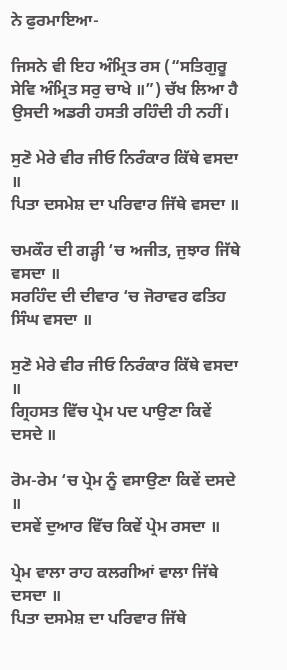ਨੇ ਫੁਰਮਾਇਆ-

ਜਿਸਨੇ ਵੀ ਇਹ ਅੰਮ੍ਰਿਤ ਰਸ (“ਸਤਿਗੁਰੂ ਸੇਵਿ ਅੰਮ੍ਰਿਤ ਸਰੁ ਚਾਖੇ ॥”) ਚੱਖ ਲਿਆ ਹੈ ਉਸਦੀ ਅਡਰੀ ਹਸਤੀ ਰਹਿੰਦੀ ਹੀ ਨਹੀਂ।

ਸੁਣੋ ਮੇਰੇ ਵੀਰ ਜੀਓ ਨਿਰੰਕਾਰ ਕਿੱਥੇ ਵਸਦਾ ॥
ਪਿਤਾ ਦਸਮੇਸ਼ ਦਾ ਪਰਿਵਾਰ ਜਿੱਥੇ ਵਸਦਾ ॥

ਚਮਕੌਰ ਦੀ ਗੜ੍ਹੀ ‘ਚ ਅਜੀਤ, ਜੁਝਾਰ ਜਿੱਥੇ ਵਸਦਾ ॥
ਸਰਹਿੰਦ ਦੀ ਦੀਵਾਰ ‘ਚ ਜੋਰਾਵਰ ਫਤਿਹ ਸਿੰਘ ਵਸਦਾ ॥

ਸੁਣੋ ਮੇਰੇ ਵੀਰ ਜੀਓ ਨਿਰੰਕਾਰ ਕਿੱਥੇ ਵਸਦਾ ॥
ਗ੍ਰਿਹਸਤ ਵਿੱਚ ਪ੍ਰੇਮ ਪਦ ਪਾਉਣਾ ਕਿਵੇਂ ਦਸਦੇ ॥

ਰੋਮ-ਰੇਮ ‘ਚ ਪ੍ਰੇਮ ਨੂੰ ਵਸਾਉਣਾ ਕਿਵੇਂ ਦਸਦੇ ॥
ਦਸਵੇਂ ਦੁਆਰ ਵਿੱਚ ਕਿਵੇਂ ਪ੍ਰੇਮ ਰਸਦਾ ॥

ਪ੍ਰੇਮ ਵਾਲਾ ਰਾਹ ਕਲਗੀਆਂ ਵਾਲਾ ਜਿੱਥੇ ਦਸਦਾ ॥
ਪਿਤਾ ਦਸਮੇਸ਼ ਦਾ ਪਰਿਵਾਰ ਜਿੱਥੇ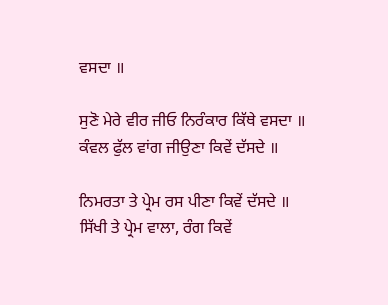ਵਸਦਾ ॥

ਸੁਣੋ ਮੇਰੇ ਵੀਰ ਜੀਓ ਨਿਰੰਕਾਰ ਕਿੱਥੇ ਵਸਦਾ ॥
ਕੰਵਲ ਫੁੱਲ ਵਾਂਗ ਜੀਉਣਾ ਕਿਵੇਂ ਦੱਸਦੇ ॥

ਨਿਮਰਤਾ ਤੇ ਪ੍ਰੇਮ ਰਸ ਪੀਣਾ ਕਿਵੇਂ ਦੱਸਦੇ ॥
ਸਿੱਖੀ ਤੇ ਪ੍ਰੇਮ ਵਾਲਾ, ਰੰਗ ਕਿਵੇਂ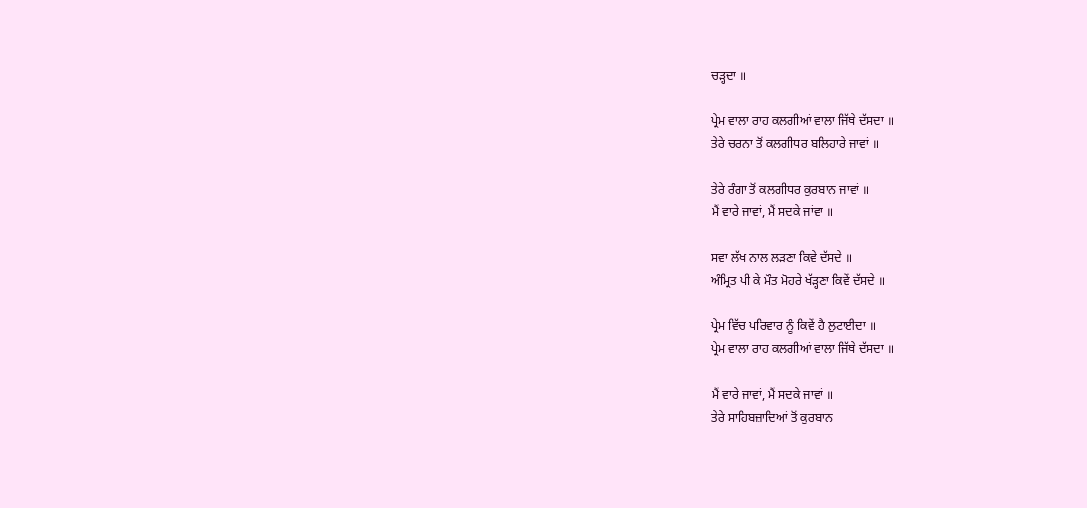ਚੜ੍ਹਦਾ ॥

ਪ੍ਰੇਮ ਵਾਲਾ ਰਾਹ ਕਲਗੀਆਂ ਵਾਲਾ ਜਿੱਥੇ ਦੱਸਦਾ ॥
ਤੇਰੇ ਚਰਨਾ ਤੋਂ ਕਲਗੀਧਰ ਬਲਿਹਾਰੇ ਜਾਵਾਂ ॥

ਤੇਰੇ ਰੰਗਾ ਤੋਂ ਕਲਗੀਧਰ ਕੁਰਬਾਨ ਜਾਵਾਂ ॥
ਮੈਂ ਵਾਰੇ ਜਾਵਾਂ, ਮੈਂ ਸਦਕੇ ਜਾਂਵਾ ॥

ਸਵਾ ਲੱਖ ਨਾਲ ਲੜਣਾ ਕਿਵੇ ਦੱਸਦੇ ॥
ਅੰਮ੍ਰਿਤ ਪੀ ਕੇ ਮੌਤ ਮੋਹਰੇ ਖੱੜ੍ਹਣਾ ਕਿਵੇਂ ਦੱਸਦੇ ॥

ਪ੍ਰੇਮ ਵਿੱਚ ਪਰਿਵਾਰ ਨੂੰ ਕਿਵੇਂ ਹੈ ਲੁਟਾਈਦਾ ॥
ਪ੍ਰੇਮ ਵਾਲਾ ਰਾਹ ਕਲਗੀਆਂ ਵਾਲਾ ਜਿੱਥੇ ਦੱਸਦਾ ॥

ਮੈਂ ਵਾਰੇ ਜਾਵਾਂ, ਮੈਂ ਸਦਕੇ ਜਾਵਾਂ ॥
ਤੇਰੇ ਸਾਹਿਬਜ਼ਾਦਿਆਂ ਤੋਂ ਕੁਰਬਾਨ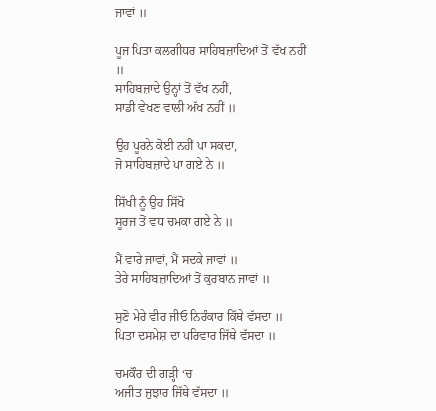ਜਾਵਾਂ ॥

ਪੂਜ ਪਿਤਾ ਕਲਗੀਧਰ ਸਾਹਿਬਜ਼ਾਦਿਆਂ ਤੋਂ ਵੱਖ ਨਹੀਂ ॥
ਸਾਹਿਬਜ਼ਾਦੇ ਉਨ੍ਹਾਂ ਤੋਂ ਵੱਖ ਨਹੀਂ,
ਸਾਡੀ ਵੇਖਣ ਵਾਲੀ ਅੱਖ ਨਹੀਂ ॥

ਉਹ ਪੂਰਨੇ ਕੋਈ ਨਹੀਂ ਪਾ ਸਕਦਾ,
ਜੋ ਸਾਹਿਬਜ਼ਾਦੇ ਪਾ ਗਏ ਨੇ ॥

ਸਿੱਖੀ ਨੂੰ ਉਹ ਸਿੱਖੋ
ਸੂਰਜ ਤੋਂ ਵਧ ਚਮਕਾ ਗਏ ਨੇ ॥

ਮੈਂ ਵਾਰੇ ਜਾਵਾਂ, ਮੈਂ ਸਦਕੇ ਜਾਵਾਂ ॥
ਤੇਰੇ ਸਾਹਿਬਜ਼ਾਦਿਆਂ ਤੋਂ ਕੁਰਬਾਨ ਜਾਵਾਂ ॥

ਸੁਣੋ ਮੇਰੇ ਵੀਰ ਜੀਓ ਨਿਰੰਕਾਰ ਕਿੱਥੇ ਵੱਸਦਾ ॥
ਪਿਤਾ ਦਸਮੇਸ਼ ਦਾ ਪਰਿਵਾਰ ਜਿੱਥੇ ਵੱਸਦਾ ॥

ਚਮਕੌਰ ਦੀ ਗੜ੍ਹੀ ‘ਚ
ਅਜੀਤ ਜੁਝਾਰ ਜਿੱਥੇ ਵੱਸਦਾ ॥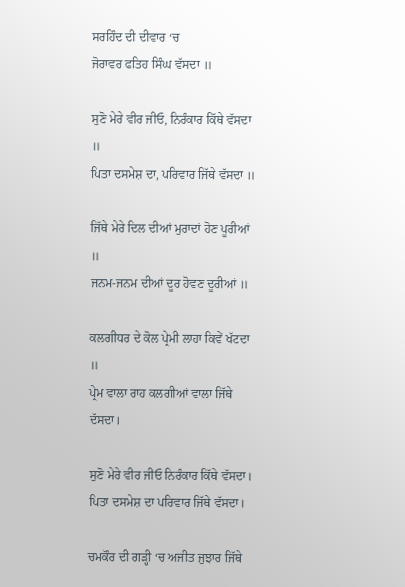ਸਰਹਿੰਦ ਦੀ ਦੀਵਾਰ ‘ਚ
ਜੋਰਾਵਰ ਫਤਿਹ ਸਿੰਘ ਵੱਸਦਾ ॥

ਸੁਣੋ ਮੇਰੇ ਵੀਰ ਜੀਓ, ਨਿਰੰਕਾਰ ਕਿੱਥੇ ਵੱਸਦਾ ॥
ਪਿਤਾ ਦਸਮੇਸ਼ ਦਾ, ਪਰਿਵਾਰ ਜਿੱਥੇ ਵੱਸਦਾ ॥

ਜਿੱਥੇ ਮੇਰੇ ਦਿਲ ਦੀਆਂ ਮੁਰਾਦਾਂ ਹੋਣ ਪੂਰੀਆਂ ॥
ਜਨਮ-ਜਨਮ ਦੀਆਂ ਦੂਰ ਹੋਵਣ ਦੂਰੀਆਂ ॥

ਕਲਗੀਧਰ ਦੇ ਕੋਲ ਪ੍ਰੇਮੀ ਲਾਹਾ ਕਿਵੇਂ ਖੱਟਦਾ ॥
ਪ੍ਰੇਮ ਵਾਲਾ ਰਾਹ ਕਲਗੀਆਂ ਵਾਲਾ ਜਿੱਥੇ ਦੱਸਦਾ।

ਸੁਣੋ ਮੇਰੇ ਵੀਰ ਜੀਓ ਨਿਰੰਕਾਰ ਕਿੱਥੇ ਵੱਸਦਾ।
ਪਿਤਾ ਦਸਮੇਸ਼ ਦਾ ਪਰਿਵਾਰ ਜਿੱਥੇ ਵੱਸਦਾ।

ਚਮਕੌਰ ਦੀ ਗੜ੍ਹੀ ‘ਚ ਅਜੀਤ ਜੁਝਾਰ ਜਿੱਥੇ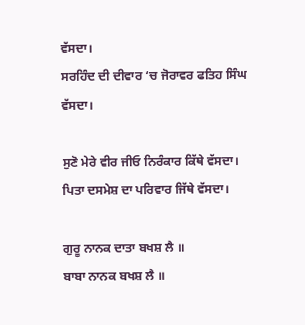ਵੱਸਦਾ।
ਸਰਹਿੰਦ ਦੀ ਦੀਵਾਰ ‘ਚ ਜੋਰਾਵਰ ਫਤਿਹ ਸਿੰਘ ਵੱਸਦਾ।

ਸੁਣੋ ਮੇਰੇ ਵੀਰ ਜੀਓ ਨਿਰੰਕਾਰ ਕਿੱਥੇ ਵੱਸਦਾ।
ਪਿਤਾ ਦਸਮੇਸ਼ ਦਾ ਪਰਿਵਾਰ ਜਿੱਥੇ ਵੱਸਦਾ।

ਗੁਰੂ ਨਾਨਕ ਦਾਤਾ ਬਖਸ਼ ਲੈ ॥
ਬਾਬਾ ਨਾਨਕ ਬਖਸ਼ ਲੈ ॥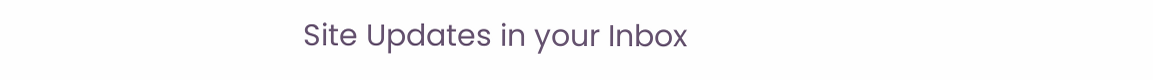Site Updates in your Inbox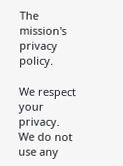The mission's privacy policy.

We respect your privacy. We do not use any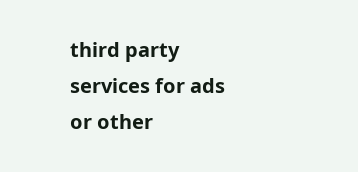third party services for ads or other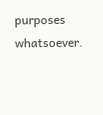purposes whatsoever.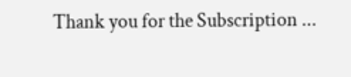Thank you for the Subscription ...